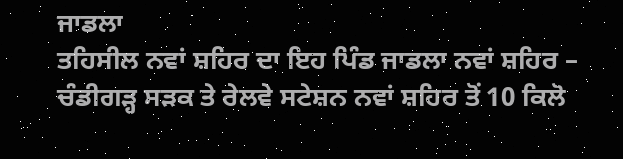ਜਾਡਲਾ
ਤਹਿਸੀਲ ਨਵਾਂ ਸ਼ਹਿਰ ਦਾ ਇਹ ਪਿੰਡ ਜਾਡਲਾ ਨਵਾਂ ਸ਼ਹਿਰ – ਚੰਡੀਗੜ੍ਹ ਸੜਕ ਤੇ ਰੇਲਵੇ ਸਟੇਸ਼ਨ ਨਵਾਂ ਸ਼ਹਿਰ ਤੋਂ 10 ਕਿਲੋ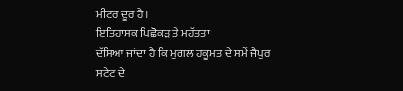ਮੀਟਰ ਦੂਰ ਹੈ।
ਇਤਿਹਾਸਕ ਪਿਛੋਕੜ ਤੇ ਮਹੱਤਤਾ
ਦੱਸਿਆ ਜਾਂਦਾ ਹੈ ਕਿ ਮੁਗਲ ਹਕੂਮਤ ਦੇ ਸਮੇਂ ਜੈਪੁਰ ਸਟੇਟ ਦੇ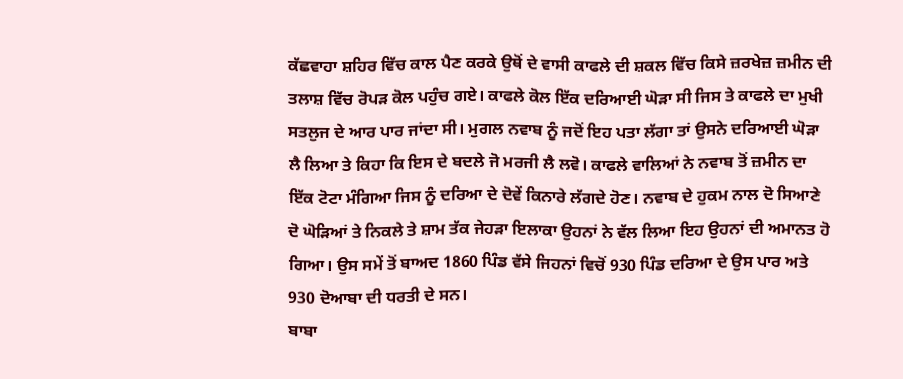ਕੱਛਵਾਹਾ ਸ਼ਹਿਰ ਵਿੱਚ ਕਾਲ ਪੈਣ ਕਰਕੇ ਉਥੋਂ ਦੇ ਵਾਸੀ ਕਾਫਲੇ ਦੀ ਸ਼ਕਲ ਵਿੱਚ ਕਿਸੇ ਜ਼ਰਖੇਜ਼ ਜ਼ਮੀਨ ਦੀ ਤਲਾਸ਼ ਵਿੱਚ ਰੋਪੜ ਕੋਲ ਪਹੁੰਚ ਗਏ। ਕਾਫਲੇ ਕੋਲ ਇੱਕ ਦਰਿਆਈ ਘੋੜਾ ਸੀ ਜਿਸ ਤੇ ਕਾਫਲੇ ਦਾ ਮੁਖੀ ਸਤਲੁਜ ਦੇ ਆਰ ਪਾਰ ਜਾਂਦਾ ਸੀ। ਮੁਗਲ ਨਵਾਬ ਨੂੰ ਜਦੋਂ ਇਹ ਪਤਾ ਲੱਗਾ ਤਾਂ ਉਸਨੇ ਦਰਿਆਈ ਘੋੜਾ ਲੈ ਲਿਆ ਤੇ ਕਿਹਾ ਕਿ ਇਸ ਦੇ ਬਦਲੇ ਜੋ ਮਰਜੀ ਲੈ ਲਵੋ। ਕਾਫਲੇ ਵਾਲਿਆਂ ਨੇ ਨਵਾਬ ਤੋਂ ਜ਼ਮੀਨ ਦਾ ਇੱਕ ਟੋਟਾ ਮੰਗਿਆ ਜਿਸ ਨੂੰ ਦਰਿਆ ਦੇ ਦੋਵੇਂ ਕਿਨਾਰੇ ਲੱਗਦੇ ਹੋਣ। ਨਵਾਬ ਦੇ ਹੁਕਮ ਨਾਲ ਦੋ ਸਿਆਣੇ ਦੋ ਘੋੜਿਆਂ ਤੇ ਨਿਕਲੇ ਤੇ ਸ਼ਾਮ ਤੱਕ ਜੇਹੜਾ ਇਲਾਕਾ ਉਹਨਾਂ ਨੇ ਵੱਲ ਲਿਆ ਇਹ ਉਹਨਾਂ ਦੀ ਅਮਾਨਤ ਹੋ ਗਿਆ। ਉਸ ਸਮੇਂ ਤੋਂ ਬਾਅਦ 1860 ਪਿੰਡ ਵੱਸੇ ਜਿਹਨਾਂ ਵਿਚੋਂ 930 ਪਿੰਡ ਦਰਿਆ ਦੇ ਉਸ ਪਾਰ ਅਤੇ 930 ਦੋਆਬਾ ਦੀ ਧਰਤੀ ਦੇ ਸਨ।
ਬਾਬਾ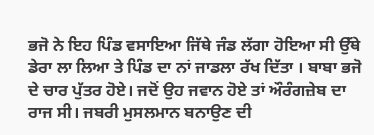ਭਜੋ ਨੇ ਇਹ ਪਿੰਡ ਵਸਾਇਆ ਜਿੱਥੇ ਜੰਡ ਲੱਗਾ ਹੋਇਆ ਸੀ ਉੱਥੇ ਡੇਰਾ ਲਾ ਲਿਆ ਤੇ ਪਿੰਡ ਦਾ ਨਾਂ ਜਾਡਲਾ ਰੱਖ ਦਿੱਤਾ । ਬਾਬਾ ਭਜੋ ਦੇ ਚਾਰ ਪੁੱਤਰ ਹੋਏ। ਜਦੋਂ ਉਹ ਜਵਾਨ ਹੋਏ ਤਾਂ ਔਰੰਗਜ਼ੇਬ ਦਾ ਰਾਜ ਸੀ। ਜਬਰੀ ਮੁਸਲਮਾਨ ਬਨਾਉਣ ਦੀ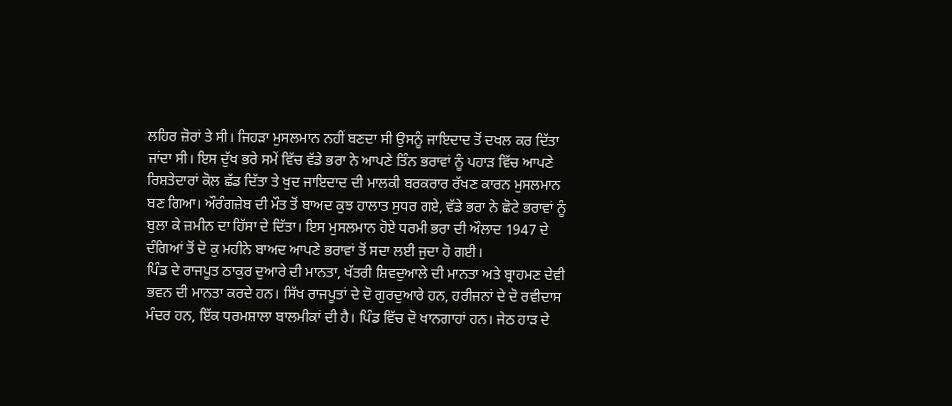ਲਹਿਰ ਜ਼ੋਰਾਂ ਤੇ ਸੀ। ਜਿਹੜਾ ਮੁਸਲਮਾਨ ਨਹੀਂ ਬਣਦਾ ਸੀ ਉਸਨੂੰ ਜਾਇਦਾਦ ਤੋਂ ਦਖਲ ਕਰ ਦਿੱਤਾ ਜਾਂਦਾ ਸੀ। ਇਸ ਦੁੱਖ ਭਰੇ ਸਮੇਂ ਵਿੱਚ ਵੱਡੇ ਭਰਾ ਨੇ ਆਪਣੇ ਤਿੰਨ ਭਰਾਵਾਂ ਨੂੰ ਪਹਾੜ ਵਿੱਚ ਆਪਣੇ ਰਿਸ਼ਤੇਦਾਰਾਂ ਕੋਲ ਛੱਡ ਦਿੱਤਾ ਤੇ ਖੁਦ ਜਾਇਦਾਦ ਦੀ ਮਾਲਕੀ ਬਰਕਰਾਰ ਰੱਖਣ ਕਾਰਨ ਮੁਸਲਮਾਨ ਬਣ ਗਿਆ। ਔਰੰਗਜ਼ੇਬ ਦੀ ਮੌਤ ਤੋਂ ਬਾਅਦ ਕੁਝ ਹਾਲਾਤ ਸੁਧਰ ਗਏ, ਵੱਡੇ ਭਰਾ ਨੇ ਛੋਟੇ ਭਰਾਵਾਂ ਨੂੰ ਬੁਲਾ ਕੇ ਜ਼ਮੀਨ ਦਾ ਹਿੱਸਾ ਦੇ ਦਿੱਤਾ। ਇਸ ਮੁਸਲਮਾਨ ਹੋਏ ਧਰਮੀ ਭਰਾ ਦੀ ਔਲਾਦ 1947 ਦੇ ਦੰਗਿਆਂ ਤੋਂ ਦੋ ਕੁ ਮਹੀਨੇ ਬਾਅਦ ਆਪਣੇ ਭਰਾਵਾਂ ਤੋਂ ਸਦਾ ਲਈ ਜੁਦਾ ਹੋ ਗਈ।
ਪਿੰਡ ਦੇ ਰਾਜਪੂਤ ਠਾਕੁਰ ਦੁਆਰੇ ਦੀ ਮਾਨਤਾ, ਖੱਤਰੀ ਸ਼ਿਵਦੁਆਲੇ ਦੀ ਮਾਨਤਾ ਅਤੇ ਬ੍ਰਾਹਮਣ ਦੇਵੀ ਭਵਨ ਦੀ ਮਾਨਤਾ ਕਰਦੇ ਹਨ। ਸਿੱਖ ਰਾਜਪੂਤਾਂ ਦੇ ਦੋ ਗੁਰਦੁਆਰੇ ਹਨ, ਹਰੀਜਨਾਂ ਦੇ ਦੋ ਰਵੀਦਾਸ ਮੰਦਰ ਹਨ, ਇੱਕ ਧਰਮਸ਼ਾਲਾ ਬਾਲਮੀਕਾਂ ਦੀ ਹੈ। ਪਿੰਡ ਵਿੱਚ ਦੋ ਖਾਨਗਾਹਾਂ ਹਨ। ਜੇਠ ਹਾੜ ਦੇ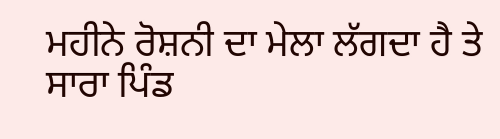ਮਹੀਨੇ ਰੋਸ਼ਨੀ ਦਾ ਮੇਲਾ ਲੱਗਦਾ ਹੈ ਤੇ ਸਾਰਾ ਪਿੰਡ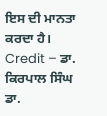ਇਸ ਦੀ ਮਾਨਤਾ ਕਰਦਾ ਹੈ।
Credit – ਡਾ. ਕਿਰਪਾਲ ਸਿੰਘ ਡਾ.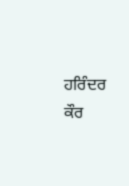ਹਰਿੰਦਰ ਕੌਰ